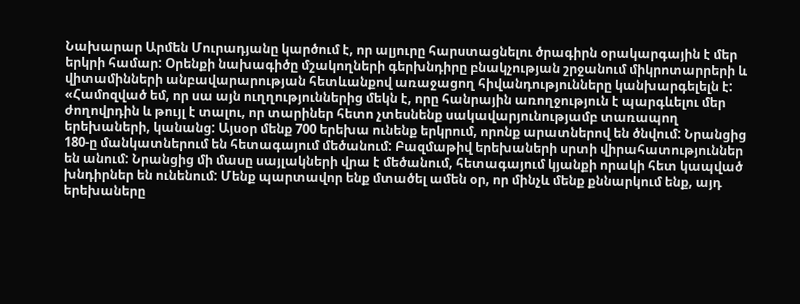Նախարար Արմեն Մուրադյանը կարծում է, որ ալյուրը հարստացնելու ծրագիրն օրակարգային է մեր երկրի համար: Օրենքի նախագիծը մշակողների գերխնդիրը բնակչության շրջանում միկրոտարրերի և վիտամինների անբավարարության հետևանքով առաջացող հիվանդությունները կանխարգելելն է:
«Համոզված եմ, որ սա այն ուղղություններից մեկն է, որը հանրային առողջություն է պարգևելու մեր ժողովրդին և թույլ է տալու, որ տարիներ հետո չտեսնենք սակավարյունությամբ տառապող երեխաների, կանանց: Այսօր մենք 700 երեխա ունենք երկրում, որոնք արատներով են ծնվում: Նրանցից 180-ը մանկատներում են հետագայում մեծանում: Բազմաթիվ երեխաների սրտի վիրահատություններ են անում: Նրանցից մի մասը սայլակների վրա է մեծանում, հետագայում կյանքի որակի հետ կապված խնդիրներ են ունենում: Մենք պարտավոր ենք մտածել ամեն օր, որ մինչև մենք քննարկում ենք, այդ երեխաները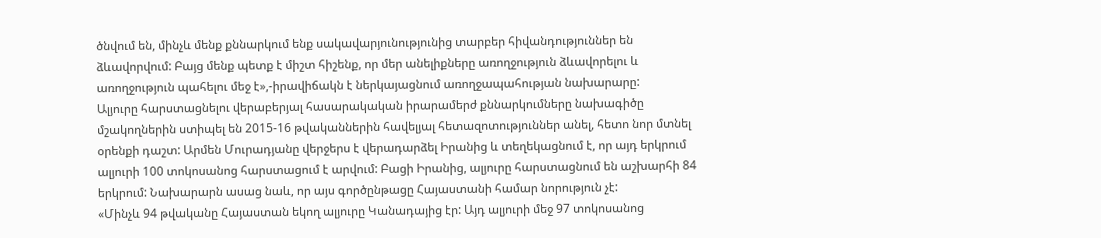ծնվում են, մինչև մենք քննարկում ենք սակավարյունությունից տարբեր հիվանդություններ են ձևավորվում: Բայց մենք պետք է միշտ հիշենք, որ մեր անելիքները առողջություն ձևավորելու և առողջություն պահելու մեջ է»,-իրավիճակն է ներկայացնում առողջապահության նախարարը:
Ալյուրը հարստացնելու վերաբերյալ հասարակական իրարամերժ քննարկումները նախագիծը մշակողներին ստիպել են 2015-16 թվականներին հավելյալ հետազոտություններ անել, հետո նոր մտնել օրենքի դաշտ: Արմեն Մուրադյանը վերջերս է վերադարձել Իրանից և տեղեկացնում է, որ այդ երկրում ալյուրի 100 տոկոսանոց հարստացում է արվում: Բացի Իրանից, ալյուրը հարստացնում են աշխարհի 84 երկրում: Նախարարն ասաց նաև, որ այս գործընթացը Հայաստանի համար նորություն չէ:
«Մինչև 94 թվականը Հայաստան եկող ալյուրը Կանադայից էր: Այդ ալյուրի մեջ 97 տոկոսանոց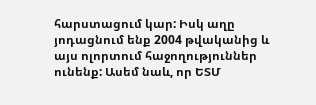հարստացում կար: Իսկ աղը յոդացնում ենք 2004 թվականից և այս ոլորտում հաջողություններ ունենք: Ասեմ նաև, որ ԵՏՄ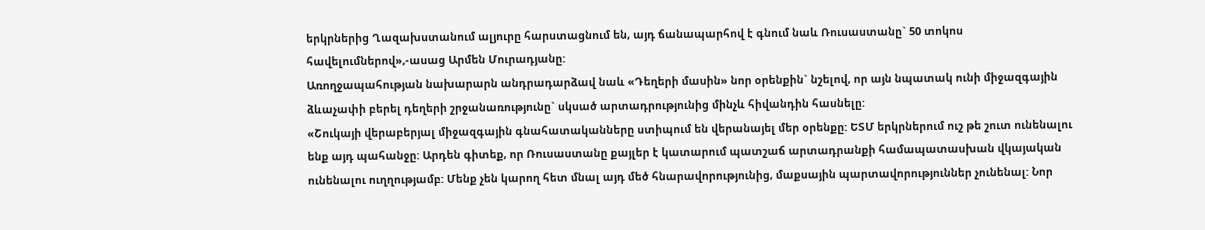երկրներից Ղազախստանում ալյուրը հարստացնում են, այդ ճանապարհով է գնում նաև Ռուսաստանը` 50 տոկոս հավելումներով»,-ասաց Արմեն Մուրադյանը:
Առողջապահության նախարարն անդրադարձավ նաև «Դեղերի մասին» նոր օրենքին` նշելով, որ այն նպատակ ունի միջազգային ձևաչափի բերել դեղերի շրջանառությունը` սկսած արտադրությունից մինչև հիվանդին հասնելը:
«Շուկայի վերաբերյալ միջազգային գնահատականները ստիպում են վերանայել մեր օրենքը: ԵՏՄ երկրներում ուշ թե շուտ ունենալու ենք այդ պահանջը: Արդեն գիտեք, որ Ռուսաստանը քայլեր է կատարում պատշաճ արտադրանքի համապատասխան վկայական ունենալու ուղղությամբ: Մենք չեն կարող հետ մնալ այդ մեծ հնարավորությունից, մաքսային պարտավորություններ չունենալ: Նոր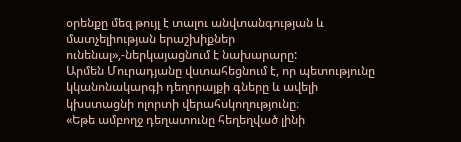օրենքը մեզ թույլ է տալու անվտանգության և մատչելիության երաշխիքներ ունենալ»,-ներկայացնում է նախարարը:
Արմեն Մուրադյանը վստահեցնում է, որ պետությունը կկանոնակարգի դեղորայքի գները և ավելի կխստացնի ոլորտի վերահսկողությունը։
«Եթե ամբողջ դեղատունը հեղեղված լինի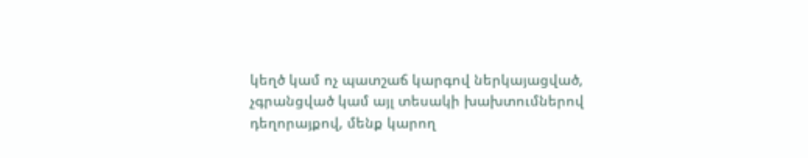կեղծ կամ ոչ պատշաճ կարգով ներկայացված, չգրանցված կամ այլ տեսակի խախտումներով դեղորայքով, մենք կարող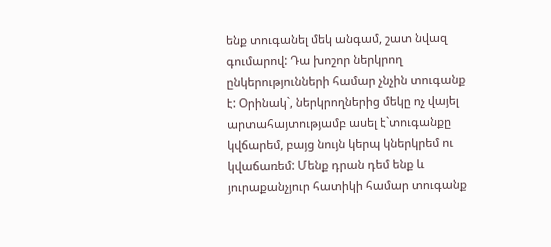ենք տուգանել մեկ անգամ, շատ նվազ գումարով: Դա խոշոր ներկրող ընկերությունների համար չնչին տուգանք է: Օրինակ`, ներկրողներից մեկը ոչ վայել արտահայտությամբ ասել է`տուգանքը կվճարեմ, բայց նույն կերպ կներկրեմ ու կվաճառեմ: Մենք դրան դեմ ենք և յուրաքանչյուր հատիկի համար տուգանք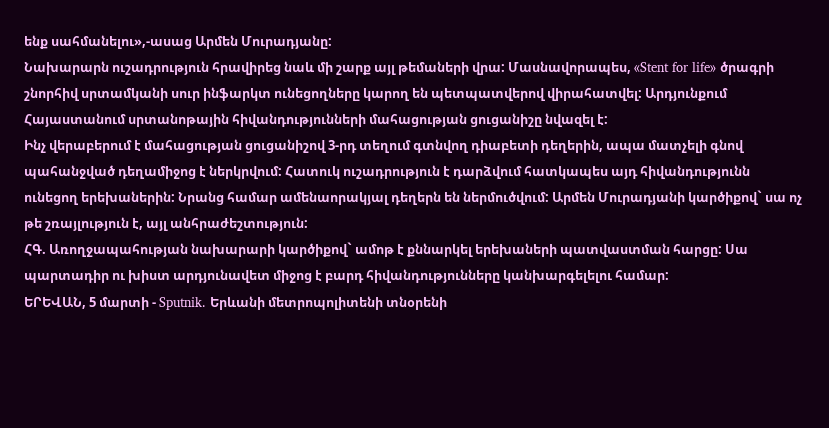ենք սահմանելու»,-ասաց Արմեն Մուրադյանը:
Նախարարն ուշադրություն հրավիրեց նաև մի շարք այլ թեմաների վրա: Մասնավորապես, «Stent for life» ծրագրի շնորհիվ սրտամկանի սուր ինֆարկտ ունեցողները կարող են պետպատվերով վիրահատվել: Արդյունքում Հայաստանում սրտանոթային հիվանդությունների մահացության ցուցանիշը նվազել է:
Ինչ վերաբերում է մահացության ցուցանիշով 3-րդ տեղում գտնվող դիաբետի դեղերին, ապա մատչելի գնով պահանջված դեղամիջոց է ներկրվում: Հատուկ ուշադրություն է դարձվում հատկապես այդ հիվանդությունն ունեցող երեխաներին: Նրանց համար ամենաորակյալ դեղերն են ներմուծվում: Արմեն Մուրադյանի կարծիքով` սա ոչ թե շռայլություն է, այլ անհրաժեշտություն:
ՀԳ. Առողջապահության նախարարի կարծիքով` ամոթ է քննարկել երեխաների պատվաստման հարցը: Սա պարտադիր ու խիստ արդյունավետ միջոց է բարդ հիվանդությունները կանխարգելելու համար:
ԵՐԵՎԱՆ, 5 մարտի - Sputnik. Երևանի մետրոպոլիտենի տնօրենի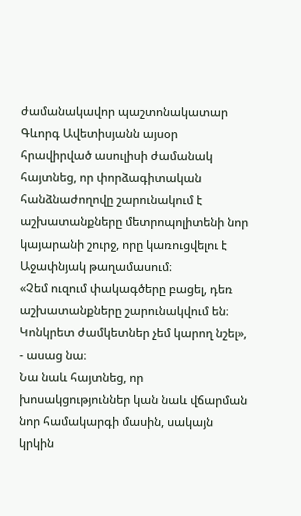ժամանակավոր պաշտոնակատար Գևորգ Ավետիսյանն այսօր հրավիրված ասուլիսի ժամանակ հայտնեց, որ փորձագիտական հանձնաժողովը շարունակում է աշխատանքները մետրոպոլիտենի նոր կայարանի շուրջ, որը կառուցվելու է Աջափնյակ թաղամասում։
«Չեմ ուզում փակագծերը բացել, դեռ աշխատանքները շարունակվում են։ Կոնկրետ ժամկետներ չեմ կարող նշել», - ասաց նա։
Նա նաև հայտնեց, որ խոսակցություններ կան նաև վճարման նոր համակարգի մասին, սակայն կրկին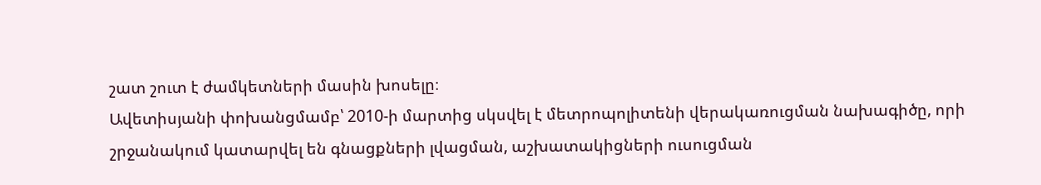շատ շուտ է ժամկետների մասին խոսելը։
Ավետիսյանի փոխանցմամբ՝ 2010-ի մարտից սկսվել է մետրոպոլիտենի վերակառուցման նախագիծը, որի շրջանակում կատարվել են գնացքների լվացման, աշխատակիցների ուսուցման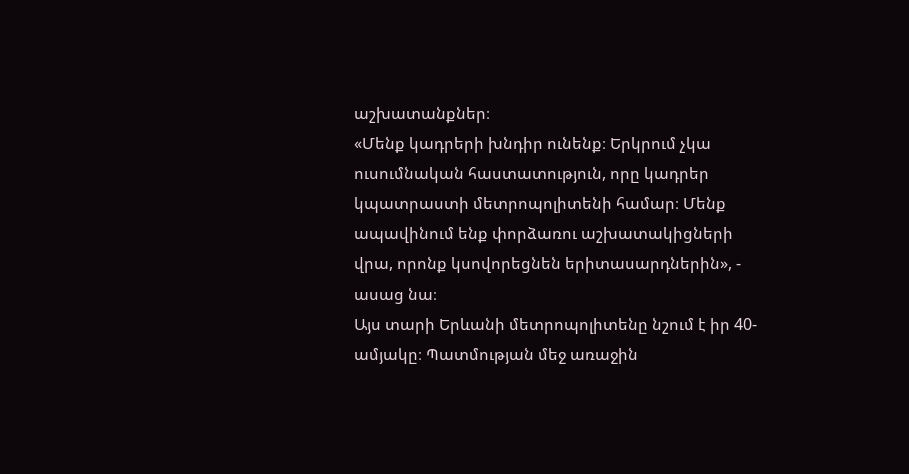աշխատանքներ։
«Մենք կադրերի խնդիր ունենք։ Երկրում չկա ուսումնական հաստատություն, որը կադրեր կպատրաստի մետրոպոլիտենի համար։ Մենք ապավինում ենք փորձառու աշխատակիցների վրա, որոնք կսովորեցնեն երիտասարդներին», - ասաց նա։
Այս տարի Երևանի մետրոպոլիտենը նշում է իր 40-ամյակը։ Պատմության մեջ առաջին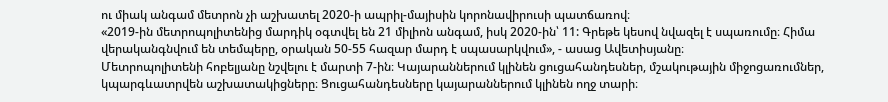ու միակ անգամ մետրոն չի աշխատել 2020-ի ապրիլ-մայիսին կորոնավիրուսի պատճառով։
«2019-ին մետրոպոլիտենից մարդիկ օգտվել են 21 միլիոն անգամ, իսկ 2020-ին՝ 11: Գրեթե կեսով նվազել է սպառումը։ Հիմա վերականգնվում են տեմպերը, օրական 50-55 հազար մարդ է սպասարկվում», - ասաց Ավետիսյանը։
Մետրոպոլիտենի հոբելյանը նշվելու է մարտի 7-ին։ Կայարաններում կլինեն ցուցահանդեսներ, մշակութային միջոցառումներ, կպարգևատրվեն աշխատակիցները։ Ցուցահանդեսները կայարաններում կլինեն ողջ տարի։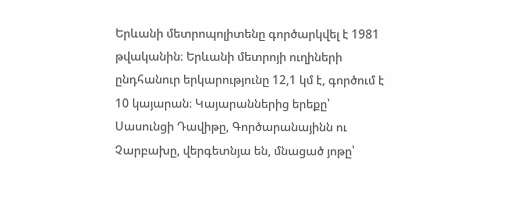Երևանի մետրոպոլիտենը գործարկվել է 1981 թվականին։ Երևանի մետրոյի ուղիների ընդհանուր երկարությունը 12,1 կմ է, գործում է 10 կայարան։ Կայարաններից երեքը՝ Սասունցի Դավիթը, Գործարանայինն ու Չարբախը, վերգետնյա են, մնացած յոթը՝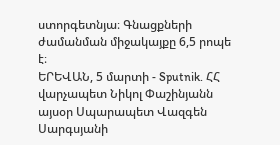ստորգետնյա։ Գնացքների ժամանման միջակայքը 6,5 րոպե է։
ԵՐԵՎԱՆ, 5 մարտի - Sputnik. ՀՀ վարչապետ Նիկոլ Փաշինյանն այսօր Սպարապետ Վազգեն Սարգսյանի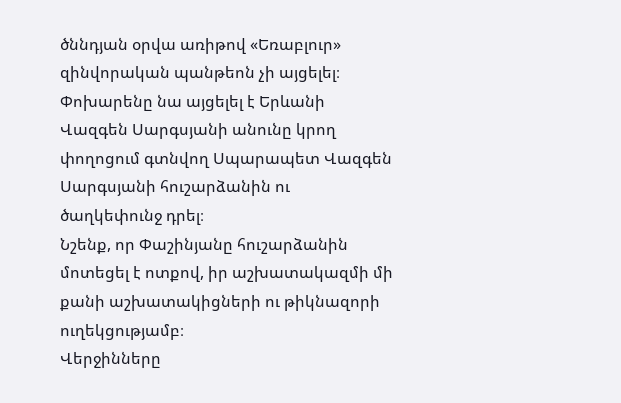ծննդյան օրվա առիթով «Եռաբլուր» զինվորական պանթեոն չի այցելել։ Փոխարենը նա այցելել է Երևանի Վազգեն Սարգսյանի անունը կրող փողոցում գտնվող Սպարապետ Վազգեն Սարգսյանի հուշարձանին ու ծաղկեփունջ դրել։
Նշենք, որ Փաշինյանը հուշարձանին մոտեցել է ոտքով, իր աշխատակազմի մի քանի աշխատակիցների ու թիկնազորի ուղեկցությամբ։
Վերջինները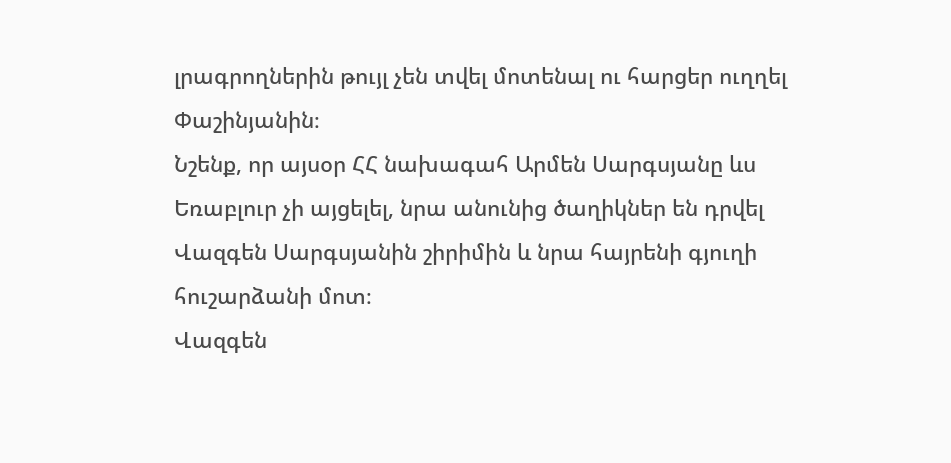լրագրողներին թույլ չեն տվել մոտենալ ու հարցեր ուղղել Փաշինյանին։
Նշենք, որ այսօր ՀՀ նախագահ Արմեն Սարգսյանը ևս Եռաբլուր չի այցելել, նրա անունից ծաղիկներ են դրվել Վազգեն Սարգսյանին շիրիմին և նրա հայրենի գյուղի հուշարձանի մոտ։
Վազգեն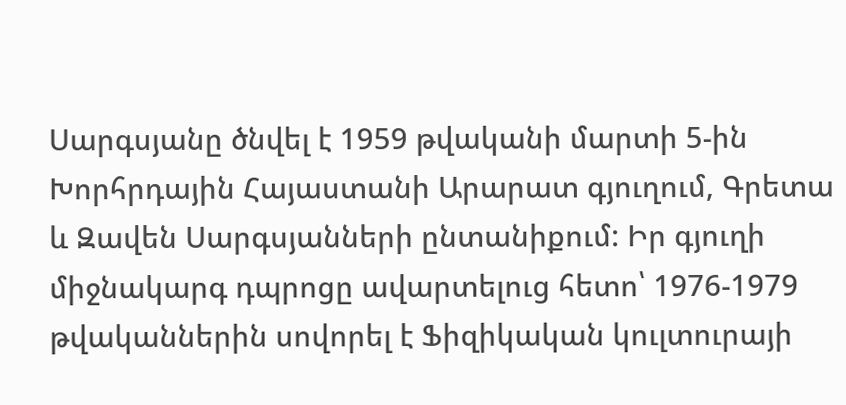Սարգսյանը ծնվել է 1959 թվականի մարտի 5-ին Խորհրդային Հայաստանի Արարատ գյուղում, Գրետա և Զավեն Սարգսյանների ընտանիքում: Իր գյուղի միջնակարգ դպրոցը ավարտելուց հետո՝ 1976-1979 թվականներին սովորել է Ֆիզիկական կուլտուրայի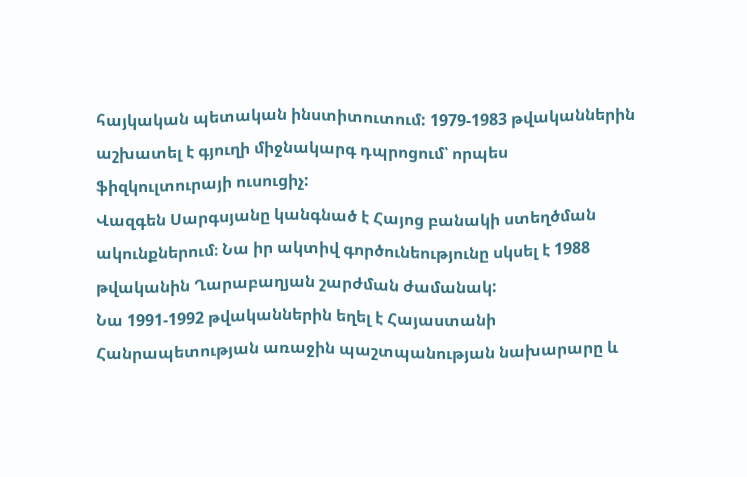հայկական պետական ինստիտուտում: 1979-1983 թվականներին աշխատել է գյուղի միջնակարգ դպրոցում՝ որպես ֆիզկուլտուրայի ուսուցիչ:
Վազգեն Սարգսյանը կանգնած է Հայոց բանակի ստեղծման ակունքներում։ Նա իր ակտիվ գործունեությունը սկսել է 1988 թվականին Ղարաբաղյան շարժման ժամանակ:
Նա 1991-1992 թվականներին եղել է Հայաստանի Հանրապետության առաջին պաշտպանության նախարարը և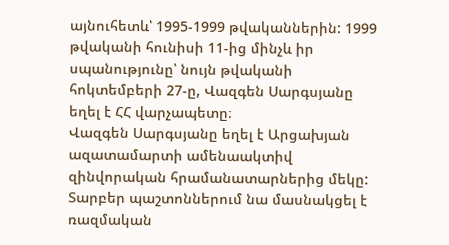այնուհետև՝ 1995-1999 թվականներին: 1999 թվականի հունիսի 11-ից մինչև իր սպանությունը՝ նույն թվականի հոկտեմբերի 27-ը, Վազգեն Սարգսյանը եղել է ՀՀ վարչապետը։
Վազգեն Սարգսյանը եղել է Արցախյան ազատամարտի ամենաակտիվ զինվորական հրամանատարներից մեկը: Տարբեր պաշտոններում նա մասնակցել է ռազմական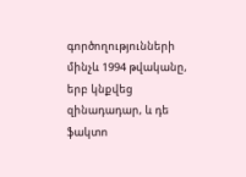գործողությունների մինչև 1994 թվականը, երբ կնքվեց զինադադար, և դե ֆակտո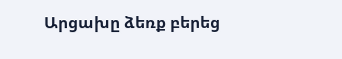Արցախը ձեռք բերեց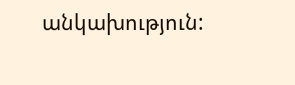անկախություն: